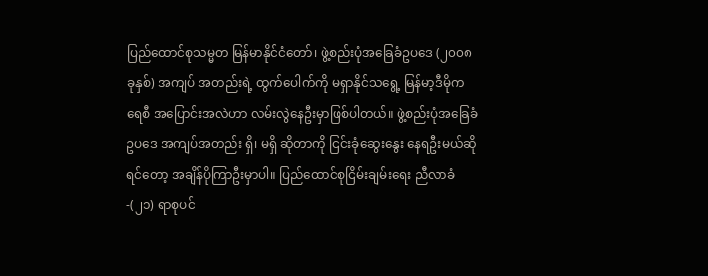ပြည်ထောင်စုသမ္မတ မြန်မာနိုင်ငံတော်၊ ဖွဲ့စည်းပုံအခြေခံဥပဒေ (၂၀၀၈ ခုနှစ်) အကျပ် အတည်းရဲ့ ထွက်ပေါက်ကို မရှာနိုင်သရွေ့ မြန်မာ့ဒီမိုကရေစီ အပြောင်းအလဲဟာ လမ်းလွဲနေဦးမှာဖြစ်ပါတယ်။ ဖွဲ့စည်းပုံအခြေခံဥပဒေ အကျပ်အတည်း ရှိ၊ မရှိ ဆိုတာကို ငြင်းခုံဆွေးနွေး နေရဦးမယ်ဆိုရင်တော့ အချိန်ပိုကြာဦးမှာပါ။ ပြည်ထောင်စုငြိမ်းချမ်းရေး ညီလာခံ-(၂၁) ရာစုပင်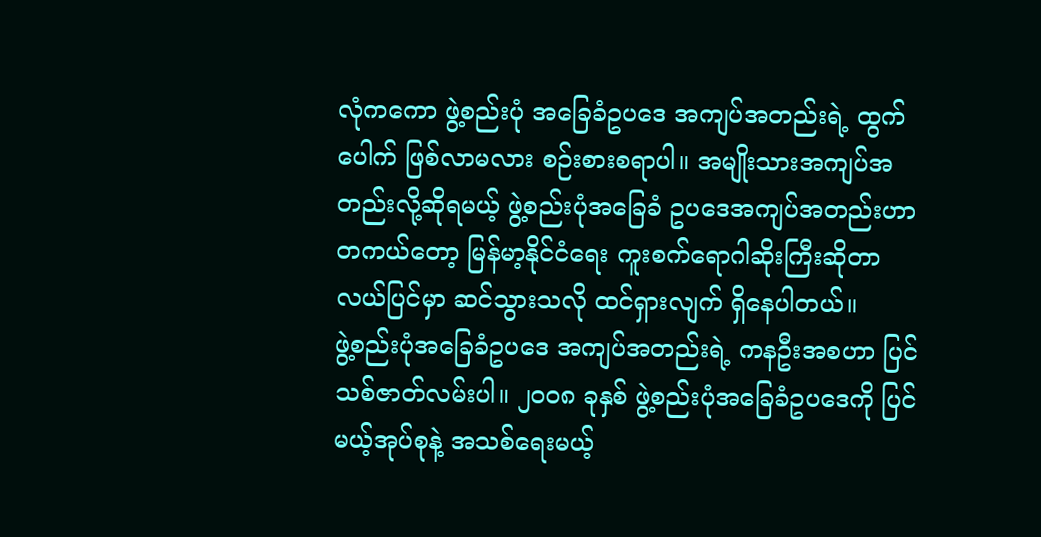လုံကကော ဖွဲ့စည်းပုံ အခြေခံဥပဒေ အကျပ်အတည်းရဲ့ ထွက်ပေါက် ဖြစ်လာမလား စဉ်းစားစရာပါ။ အမျိုးသားအကျပ်အတည်းလို့ဆိုရမယ့် ဖွဲ့စည်းပုံအခြေခံ ဥပဒေအကျပ်အတည်းဟာ တကယ်တော့ မြန်မာ့နိုင်ငံရေး ကူးစက်ရောဂါဆိုးကြီးဆိုတာ လယ်ပြင်မှာ ဆင်သွားသလို ထင်ရှားလျက် ရှိနေပါတယ်။
ဖွဲ့စည်းပုံအခြေခံဥပဒေ အကျပ်အတည်းရဲ့ ကနဦးအစဟာ ပြင်သစ်ဇာတ်လမ်းပါ။ ၂၀၀၈ ခုနှစ် ဖွဲ့စည်းပုံအခြေခံဥပဒေကို ပြင်မယ့်အုပ်စုနဲ့ အသစ်ရေးမယ့်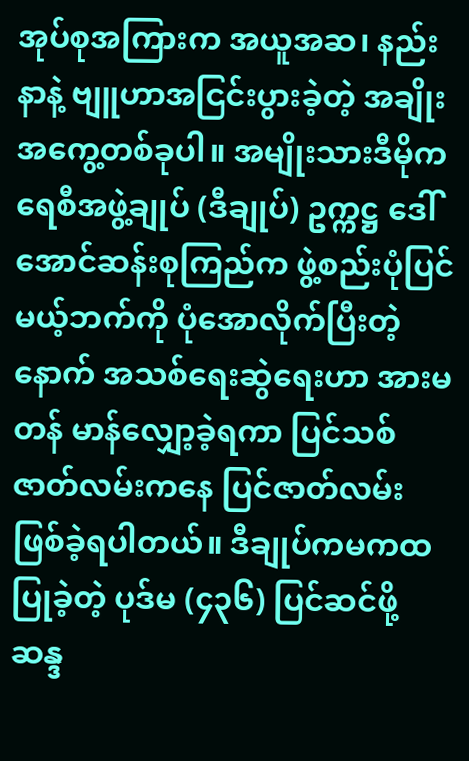အုပ်စုအကြားက အယူအဆ၊ နည်းနာနဲ့ ဗျူဟာအငြင်းပွားခဲ့တဲ့ အချိုးအကွေ့တစ်ခုပါ။ အမျိုးသားဒီမိုကရေစီအဖွဲ့ချုပ် (ဒီချုပ်) ဥက္ကဋ္ဌ ဒေါ်အောင်ဆန်းစုကြည်က ဖွဲ့စည်းပုံပြင်မယ့်ဘက်ကို ပုံအောလိုက်ပြီးတဲ့နောက် အသစ်ရေးဆွဲရေးဟာ အားမတန် မာန်လျှော့ခဲ့ရကာ ပြင်သစ်ဇာတ်လမ်းကနေ ပြင်ဇာတ်လမ်း ဖြစ်ခဲ့ရပါတယ်။ ဒီချုပ်ကမကထပြုခဲ့တဲ့ ပုဒ်မ (၄၃၆) ပြင်ဆင်ဖို့ ဆန္ဒ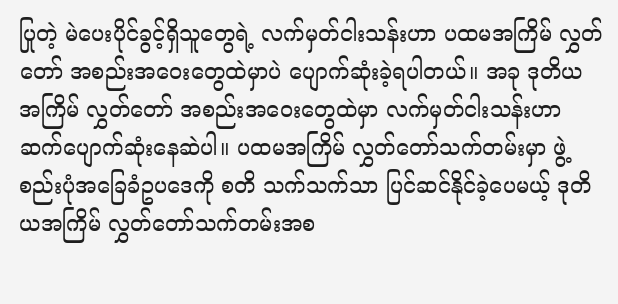ပြုတဲ့ မဲပေးပိုင်ခွင့်ရှိသူတွေရဲ့ လက်မှတ်ငါးသန်းဟာ ပထမအကြိမ် လွှတ်တော် အစည်းအဝေးတွေထဲမှာပဲ ပျောက်ဆုံးခဲ့ရပါတယ်။ အခု ဒုတိယအကြိမ် လွှတ်တော် အစည်းအဝေးတွေထဲမှာ လက်မှတ်ငါးသန်းဟာ ဆက်ပျောက်ဆုံးနေဆဲပါ။ ပထမအကြိမ် လွှတ်တော်သက်တမ်းမှာ ဖွဲ့စည်းပုံအခြေခံဥပဒေကို စတိ သက်သက်သာ ပြင်ဆင်နိုင်ခဲ့ပေမယ့် ဒုတိယအကြိမ် လွှတ်တော်သက်တမ်းအစ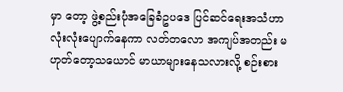မှာ တော့ ဖွဲ့စည်းပုံအခြေခံဥပဒေ ပြင်ဆင်ရေးအသံဟာ လုံးလုံးပျောက်နေကာ လတ်တလော အကျပ်အတည်း မဟုတ်တော့သယောင် မာယာများနေသလားလို့ စဉ်းစား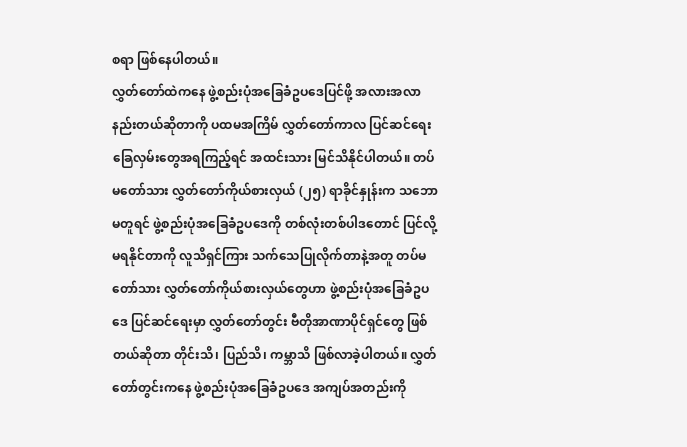စရာ ဖြစ်နေပါတယ်။
လွှတ်တော်ထဲကနေ ဖွဲ့စည်းပုံအခြေခံဥပဒေပြင်ဖို့ အလားအလာ နည်းတယ်ဆိုတာကို ပထမအကြိမ် လွှတ်တော်ကာလ ပြင်ဆင်ရေး ခြေလှမ်းတွေအရကြည့်ရင် အထင်းသား မြင်သိနိုင်ပါတယ်။ တပ်မတော်သား လွှတ်တော်ကိုယ်စားလှယ် (၂၅) ရာခိုင်နှုန်းက သဘောမတူရင် ဖွဲ့စည်းပုံအခြေခံဥပဒေကို တစ်လုံးတစ်ပါဒတောင် ပြင်လို့မရနိုင်တာကို လူသိရှင်ကြား သက်သေပြုလိုက်တာနဲ့အတူ တပ်မတော်သား လွှတ်တော်ကိုယ်စားလှယ်တွေဟာ ဖွဲ့စည်းပုံအခြေခံဥပဒေ ပြင်ဆင်ရေးမှာ လွှတ်တော်တွင်း ဗီတိုအာဏာပိုင်ရှင်တွေ ဖြစ်တယ်ဆိုတာ တိုင်းသိ၊ ပြည်သိ၊ ကမ္ဘာသိ ဖြစ်လာခဲ့ပါတယ်။ လွှတ်တော်တွင်းကနေ ဖွဲ့စည်းပုံအခြေခံဥပဒေ အကျပ်အတည်းကို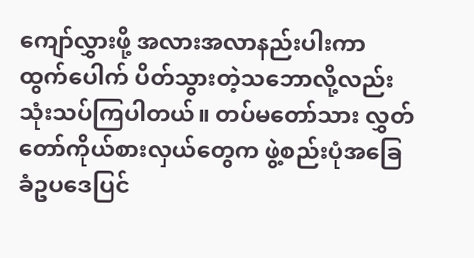ကျော်လွှားဖို့ အလားအလာနည်းပါးကာ ထွက်ပေါက် ပိတ်သွားတဲ့သဘောလို့လည်း သုံးသပ်ကြပါတယ်။ တပ်မတော်သား လွှတ်တော်ကိုယ်စားလှယ်တွေက ဖွဲ့စည်းပုံအခြေခံဥပဒေပြင်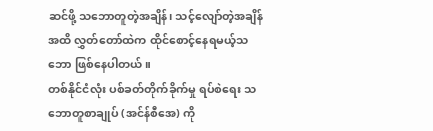ဆင်ဖို့ သဘောတူတဲ့အချိန်၊ သင့်လျော်တဲ့အချိန်အထိ လွှတ်တော်ထဲက ထိုင်စောင့်နေရမယ့်သဘော ဖြစ်နေပါတယ်။
တစ်နိုင်ငံလုံး ပစ်ခတ်တိုက်ခိုက်မှု ရပ်စဲရေး သဘောတူစာချုပ် (အင်န်စီအေ) ကို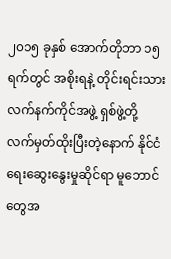၂၀၁၅ ခုနှစ် အောက်တိုဘာ ၁၅ ရက်တွင် အစိုးရနဲ့ တိုင်းရင်းသားလက်နက်ကိုင်အဖွဲ့ ရှစ်ဖွဲ့တို့ လက်မှတ်ထိုးပြီးတဲ့နောက် နိုင်ငံရေးဆွေးနွေးမှုဆိုင်ရာ မူဘောင်တွေအ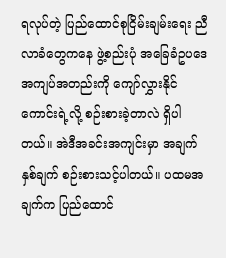ရလုပ်တဲ့ ပြည်ထောင်စုငြိမ်းချမ်းရေး ညီလာခံတွေကနေ ဖွဲ့စည်းပုံ အခြေခံဥပဒေ အကျပ်အတည်းကို ကျော်လွှားနိုင်ကောင်းရဲ့လို့ စဉ်းစားခဲ့တာလဲ ရှိပါတယ်။ အဲဒီအခင်းအကျင်းမှာ အချက်နှစ်ချက် စဉ်းစားသင့်ပါတယ်။ ပထမအချက်က ပြည်ထောင်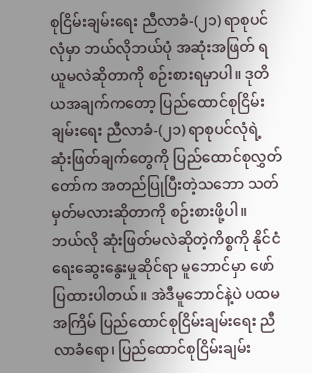စုငြိမ်းချမ်းရေး ညီလာခံ-(၂၁) ရာစုပင်လုံမှာ ဘယ်လိုဘယ်ပုံ အဆုံးအဖြတ် ရယူမလဲဆိုတာကို စဉ်းစားရမှာပါ။ ဒုတိယအချက်ကတော့ ပြည်ထောင်စုငြိမ်းချမ်းရေး ညီလာခံ-(၂၁) ရာစုပင်လုံရဲ့ ဆုံးဖြတ်ချက်တွေကို ပြည်ထောင်စုလွှတ်တော်က အတည်ပြုပြီးတဲ့သဘော သတ်မှတ်မလားဆိုတာကို စဉ်းစားဖို့ပါ။
ဘယ်လို ဆုံးဖြတ်မလဲဆိုတဲ့ကိစ္စကို နိုင်ငံရေးဆွေးနွေးမှုဆိုင်ရာ မူဘောင်မှာ ဖော်ပြထားပါတယ်။ အဲဒီမူဘောင်နဲ့ပဲ ပထမအကြိမ် ပြည်ထောင်စုငြိမ်းချမ်းရေး ညီလာခံရော၊ ပြည်ထောင်စုငြိမ်းချမ်း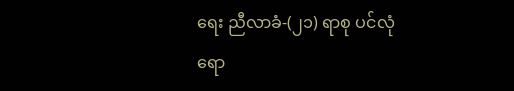ရေး ညီလာခံ-(၂၁) ရာစု ပင်လုံရော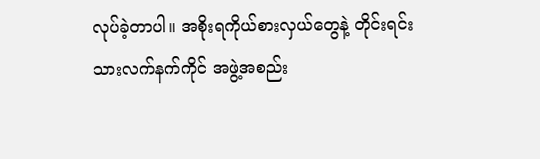လုပ်ခဲ့တာပါ။ အစိုးရကိုယ်စားလှယ်တွေနဲ့ တိုင်းရင်းသားလက်နက်ကိုင် အဖွဲ့အစည်း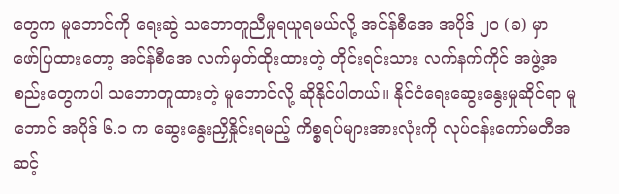တွေက မူဘောင်ကို ရေးဆွဲ သဘောတူညီမှုရယူရမယ်လို့ အင်န်စီအေ အပိုဒ် ၂၀ (ခ) မှာ ဖော်ပြထားတော့ အင်န်စီအေ လက်မှတ်ထိုးထားတဲ့ တိုင်းရင်းသား လက်နက်ကိုင် အဖွဲ့အစည်းတွေကပါ သဘောတူထားတဲ့ မူဘောင်လို့ ဆိုနိုင်ပါတယ်။ နိုင်ငံရေးဆွေးနွေးမှုဆိုင်ရာ မူဘောင် အပိုဒ် ၆.၁ က ဆွေးနွေးညှိနှိုင်းရမည့် ကိစ္စရပ်များအားလုံးကို လုပ်ငန်းကော်မတီအဆင့်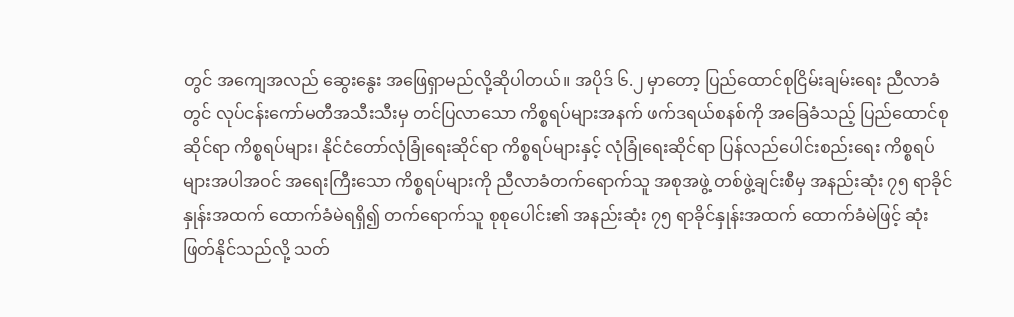တွင် အကျေအလည် ဆွေးနွေး အဖြေရှာမည်လို့ဆိုပါတယ်။ အပိုဒ် ၆.၂ မှာတော့ ပြည်ထောင်စုငြိမ်းချမ်းရေး ညီလာခံတွင် လုပ်ငန်းကော်မတီအသီးသီးမှ တင်ပြလာသော ကိစ္စရပ်များအနက် ဖက်ဒရယ်စနစ်ကို အခြေခံသည့် ပြည်ထောင်စုဆိုင်ရာ ကိစ္စရပ်များ၊ နိုင်ငံတော်လုံခြုံရေးဆိုင်ရာ ကိစ္စရပ်များနှင့် လုံခြုံရေးဆိုင်ရာ ပြန်လည်ပေါင်းစည်းရေး ကိစ္စရပ်များအပါအဝင် အရေးကြီးသော ကိစ္စရပ်များကို ညီလာခံတက်ရောက်သူ အစုအဖွဲ့ တစ်ဖွဲ့ချင်းစီမှ အနည်းဆုံး ၇၅ ရာခိုင်နှုန်းအထက် ထောက်ခံမဲရရှိ၍ တက်ရောက်သူ စုစုပေါင်း၏ အနည်းဆုံး ၇၅ ရာခိုင်နှုန်းအထက် ထောက်ခံမဲဖြင့် ဆုံးဖြတ်နိုင်သည်လို့ သတ်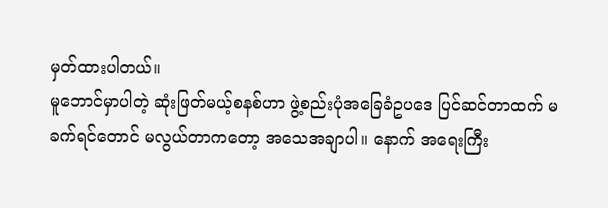မှတ်ထားပါတယ်။
မူဘောင်မှာပါတဲ့ ဆုံးဖြတ်မယ့်စနစ်ဟာ ဖွဲ့စည်းပုံအခြေခံဥပဒေ ပြင်ဆင်တာထက် မခက်ရင်တောင် မလွယ်တာကတော့ အသေအချာပါ။ နောက် အရေးကြီး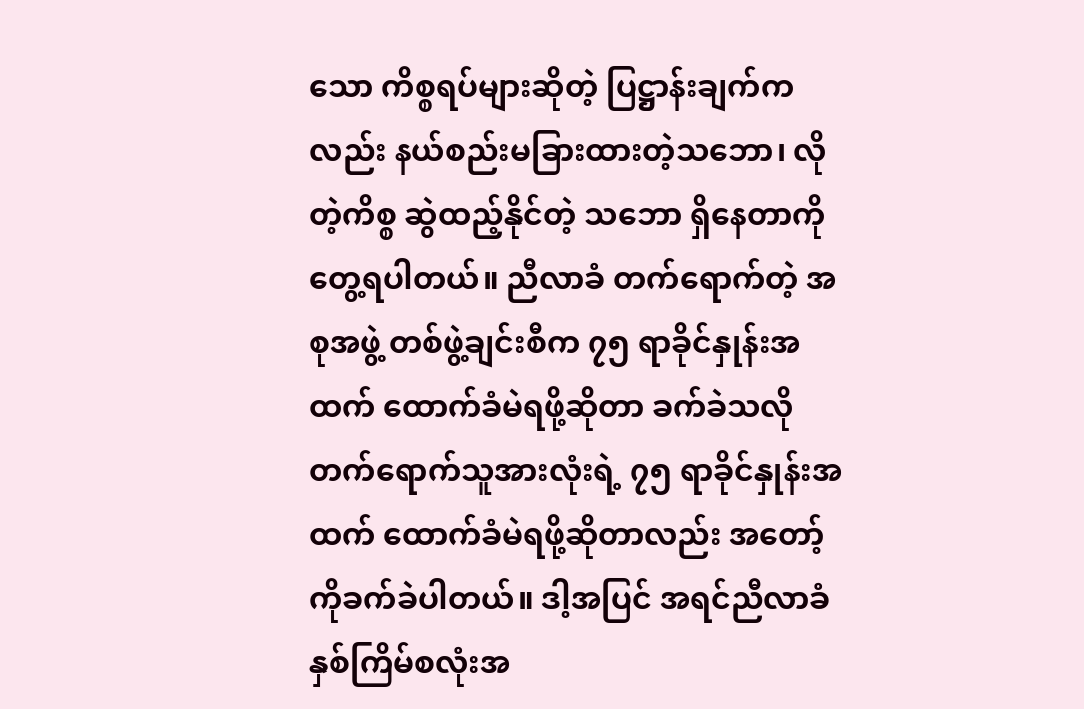သော ကိစ္စရပ်များဆိုတဲ့ ပြဋ္ဌာန်းချက်ကလည်း နယ်စည်းမခြားထားတဲ့သဘော၊ လိုတဲ့ကိစ္စ ဆွဲထည့်နိုင်တဲ့ သဘော ရှိနေတာကို တွေ့ရပါတယ်။ ညီလာခံ တက်ရောက်တဲ့ အစုအဖွဲ့ တစ်ဖွဲ့ချင်းစီက ၇၅ ရာခိုင်နှုန်းအထက် ထောက်ခံမဲရဖို့ဆိုတာ ခက်ခဲသလို တက်ရောက်သူအားလုံးရဲ့ ၇၅ ရာခိုင်နှုန်းအထက် ထောက်ခံမဲရဖို့ဆိုတာလည်း အတော့်ကိုခက်ခဲပါတယ်။ ဒါ့အပြင် အရင်ညီလာခံ နှစ်ကြိမ်စလုံးအ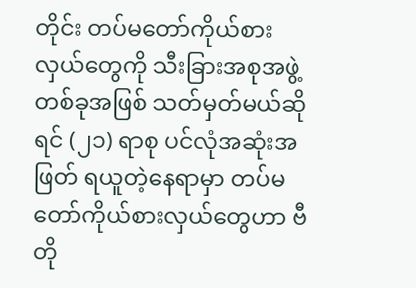တိုင်း တပ်မတော်ကိုယ်စားလှယ်တွေကို သီးခြားအစုအဖွဲ့ တစ်ခုအဖြစ် သတ်မှတ်မယ်ဆိုရင် (၂၁) ရာစု ပင်လုံအဆုံးအဖြတ် ရယူတဲ့နေရာမှာ တပ်မတော်ကိုယ်စားလှယ်တွေဟာ ဗီတို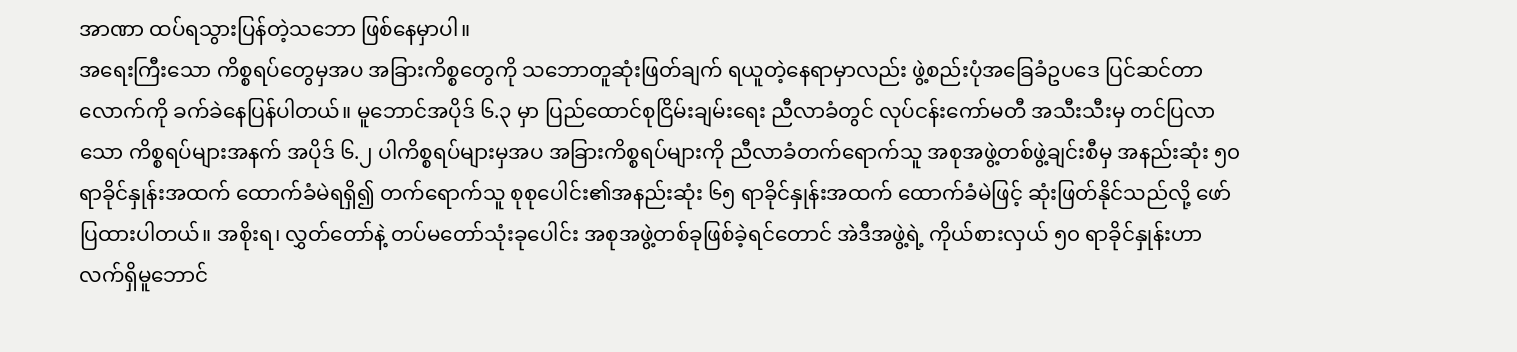အာဏာ ထပ်ရသွားပြန်တဲ့သဘော ဖြစ်နေမှာပါ။
အရေးကြီးသော ကိစ္စရပ်တွေမှအပ အခြားကိစ္စတွေကို သဘောတူဆုံးဖြတ်ချက် ရယူတဲ့နေရာမှာလည်း ဖွဲ့စည်းပုံအခြေခံဥပဒေ ပြင်ဆင်တာလောက်ကို ခက်ခဲနေပြန်ပါတယ်။ မူဘောင်အပိုဒ် ၆.၃ မှာ ပြည်ထောင်စုငြိမ်းချမ်းရေး ညီလာခံတွင် လုပ်ငန်းကော်မတီ အသီးသီးမှ တင်ပြလာသော ကိစ္စရပ်များအနက် အပိုဒ် ၆.၂ ပါကိစ္စရပ်များမှအပ အခြားကိစ္စရပ်များကို ညီလာခံတက်ရောက်သူ အစုအဖွဲ့တစ်ဖွဲ့ချင်းစီမှ အနည်းဆုံး ၅၀ ရာခိုင်နှုန်းအထက် ထောက်ခံမဲရရှိ၍ တက်ရောက်သူ စုစုပေါင်း၏အနည်းဆုံး ၆၅ ရာခိုင်နှုန်းအထက် ထောက်ခံမဲဖြင့် ဆုံးဖြတ်နိုင်သည်လို့ ဖော်ပြထားပါတယ်။ အစိုးရ၊ လွှတ်တော်နဲ့ တပ်မတော်သုံးခုပေါင်း အစုအဖွဲ့တစ်ခုဖြစ်ခဲ့ရင်တောင် အဲဒီအဖွဲ့ရဲ့ ကိုယ်စားလှယ် ၅၀ ရာခိုင်နှုန်းဟာ လက်ရှိမူဘောင်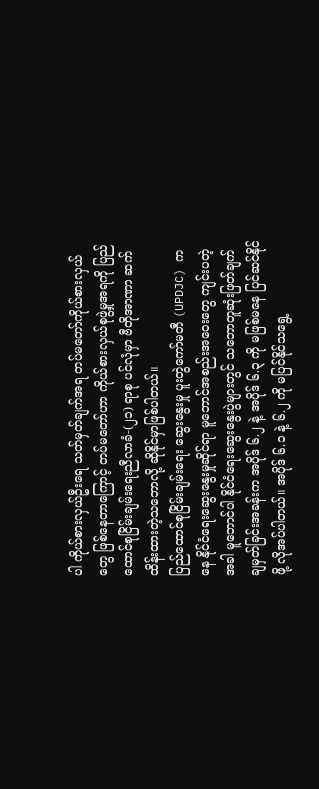ပါ ကိုယ်စားလှယ်ဦးရေ သတ်မှတ်ချက်အရ တပ်မတော်ကိုယ်စားလှယ်တွေ ဖြစ်နေတာကြောင့် တပ်မတော်ဟာ ကိုယ်စားလှယ်စုဖွဲ့မှုအရကို ပြည်ထောင်စုငြိမ်းချမ်းရေးညီလာခံ-(၂၁) ရာစု ပင်လုံမှာ ဗီတိုအာဏာ ဆက်ထိန်းထားတဲ့သဘောလို့ ဆိုနိုင်မှာဖြစ်ပါတယ်။
ပြည်ထောင်စုငြိမ်းချမ်းရေး ဆွေးနွေးမှု ပူးတွဲကော်မတီ (UPDJC) ကနေ နိုင်ငံရေးဆွေးနွေးမှုဆိုင်ရာ မူဘောင်အစည်းအဝေးတွေ ကျင်းပတဲ့အခါ မူဘောင်ပါ နိုင်ငံရေးဆွေးနွေးပွဲများတွင် သဘောတူဆုံးဖြတ်ချက် ချမှတ်ခြင်းအခန်းက အပိုဒ် ၆.၂ နဲ့ အပိုဒ် ၆.၃ ကို မဖြစ်မနေ ပြင်ဆင်နိုင်ဖို့ လိုအပ်ပါတယ်။ အပိုဒ် ၆.၁ နဲ့ ၆.၂ ကို မပြင်နိုင်သရွေ့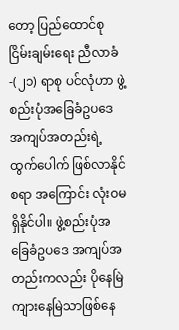တော့ ပြည်ထောင်စုငြိမ်းချမ်းရေး ညီလာခံ-(၂၁) ရာစု ပင်လုံဟာ ဖွဲ့စည်းပုံအခြေခံဥပဒေ အကျပ်အတည်းရဲ့ ထွက်ပေါက် ဖြစ်လာနိုင်စရာ အကြောင်း လုံးဝမရှိနိုင်ပါ။ ဖွဲ့စည်းပုံအခြေခံဥပဒေ အကျပ်အတည်းကလည်း ပိုနေမြဲ ကျားနေမြဲသာဖြစ်နေ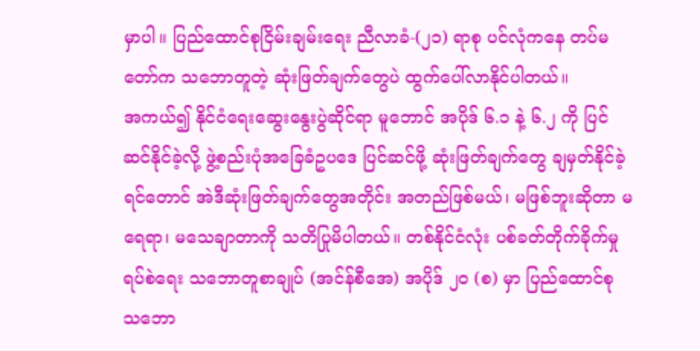မှာပါ။ ပြည်ထောင်စုငြိမ်းချမ်းရေး ညီလာခံ-(၂၁) ရာစု ပင်လုံကနေ တပ်မတော်က သဘောတူတဲ့ ဆုံးဖြတ်ချက်တွေပဲ ထွက်ပေါ်လာနိုင်ပါတယ်။
အကယ်၍ နိုင်ငံရေးဆွေးနွေးပွဲဆိုင်ရာ မူဘောင် အပိုဒ် ၆.၁ နဲ့ ၆.၂ ကို ပြင်ဆင်နိုင်ခဲ့လို့ ဖွဲ့စည်းပုံအခြေခံဥပဒေ ပြင်ဆင်ဖို့ ဆုံးဖြတ်ချက်တွေ ချမှတ်နိုင်ခဲ့ရင်တောင် အဲဒီဆုံးဖြတ်ချက်တွေအတိုင်း အတည်ဖြစ်မယ်၊ မဖြစ်ဘူးဆိုတာ မရေရာ၊ မသေချာတာကို သတိပြုမိပါတယ်။ တစ်နိုင်ငံလုံး ပစ်ခတ်တိုက်ခိုက်မှု ရပ်စဲရေး သဘောတူစာချုပ် (အင်န်စီအေ) အပိုဒ် ၂၀ (စ) မှာ ပြည်ထောင်စု သဘော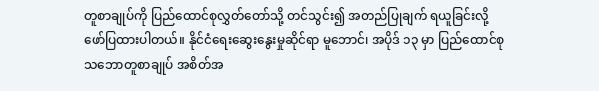တူစာချုပ်ကို ပြည်ထောင်စုလွှတ်တော်သို့ တင်သွင်း၍ အတည်ပြုချက် ရယူခြင်းလို့ ဖော်ပြထားပါတယ်။ နိုင်ငံရေးဆွေးနွေးမှုဆိုင်ရာ မူဘောင်၊ အပိုဒ် ၁၃ မှာ ပြည်ထောင်စုသဘောတူစာချုပ် အစိတ်အ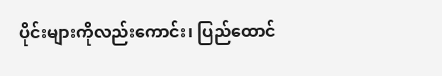ပိုင်းများကိုလည်းကောင်း၊ ပြည်ထောင်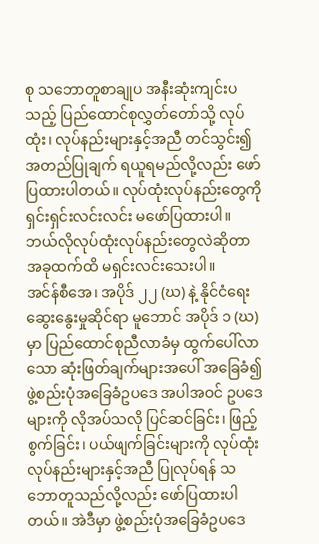စု သဘောတူစာချုပ အနီးဆုံးကျင်းပသည့် ပြည်ထောင်စုလွှတ်တော်သို့ လုပ်ထုံး၊ လုပ်နည်းများနှင့်အညီ တင်သွင်း၍ အတည်ပြုချက် ရယူရမည်လို့လည်း ဖော်ပြထားပါတယ်။ လုပ်ထုံးလုပ်နည်းတွေကို ရှင်းရှင်းလင်းလင်း မဖော်ပြထားပါ။ ဘယ်လိုလုပ်ထုံးလုပ်နည်းတွေလဲဆိုတာ အခုထက်ထိ မရှင်းလင်းသေးပါ။
အင်န်စီအေ၊ အပိုဒ် ၂၂ (ဃ) နဲ့ နိုင်ငံရေး ဆွေးနွေးမှုဆိုင်ရာ မူဘောင် အပိုဒ် ၁ (ဃ) မှာ ပြည်ထောင်စုညီလာခံမှ ထွက်ပေါ်လာသော ဆုံးဖြတ်ချက်များအပေါ် အခြေခံ၍ ဖွဲ့စည်းပုံအခြေခံဥပဒေ အပါအဝင် ဥပဒေများကို လိုအပ်သလို ပြင်ဆင်ခြင်း၊ ဖြည့်စွက်ခြင်း၊ ပယ်ဖျက်ခြင်းများကို လုပ်ထုံးလုပ်နည်းများနှင့်အညီ ပြုလုပ်ရန် သဘောတူသည်လို့လည်း ဖော်ပြထားပါတယ်။ အဲဒီမှာ ဖွဲ့စည်းပုံအခြေခံဥပဒေ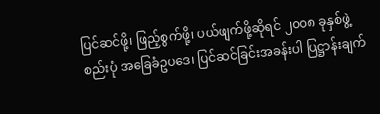ပြင်ဆင်ဖို့၊ ဖြည့်စွက်ဖို့၊ ပယ်ဖျက်ဖို့ဆိုရင် ၂၀၀၈ ခုနှစ်ဖွဲ့စည်းပုံ အခြေခံဥပဒေ၊ ပြင်ဆင်ခြင်းအခန်းပါ ပြဋ္ဌာန်းချက်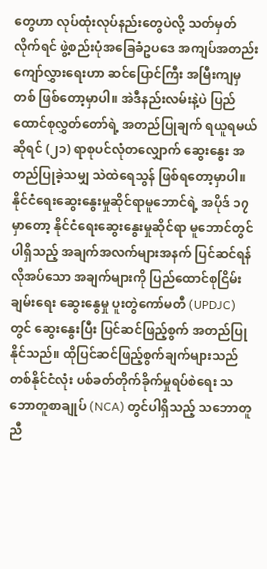တွေဟာ လုပ်ထုံးလုပ်နည်းတွေပဲလို့ သတ်မှတ်လိုက်ရင် ဖွဲ့စည်းပုံအခြေခံဥပဒေ အကျပ်အတည်း ကျော်လွှားရေးဟာ ဆင်ပြောင်ကြီး အမြီးကျမှတစ် ဖြစ်တော့မှာပါ။ အဲဒီနည်းလမ်းနဲ့ပဲ ပြည်ထောင်စုလွှတ်တော်ရဲ့ အတည်ပြုချက် ရယူရမယ်ဆိုရင် (၂၁) ရာစုပင်လုံတလျှောက် ဆွေးနွေး အတည်ပြုခဲ့သမျှ သဲထဲရေသွန် ဖြစ်ရတော့မှာပါ။
နိုင်ငံရေးဆွေးနွေးမှုဆိုင်ရာမူဘောင်ရဲ့ အပိုဒ် ၁၇ မှာတော့ နိုင်ငံရေးဆွေးနွေးမှုဆိုင်ရာ မူဘောင်တွင်ပါရှိသည့် အချက်အလက်များအနက် ပြင်ဆင်ရန်လိုအပ်သော အချက်များကို ပြည်ထောင်စုငြိမ်းချမ်းရေး ဆွေးနွေမှု ပူးတွဲကော်မတီ (UPDJC) တွင် ဆွေးနွေးပြီး ပြင်ဆင်ဖြည့်စွက် အတည်ပြုနိုင်သည်။ ထိုပြင်ဆင်ဖြည့်စွက်ချက်များသည် တစ်နိုင်ငံလုံး ပစ်ခတ်တိုက်ခိုက်မှုရပ်စဲရေး သဘောတူစာချုပ် (NCA) တွင်ပါရှိသည့် သဘောတူညီ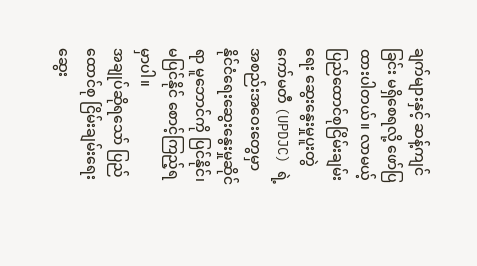ချက်များနှင့် ဆန့်ကျင်ခြင်း မရှိစေရလို့ ဖော်ပြထားပါတယ်။ လာမယ့် ပြည်ထောင်စုငြိမ်းချမ်းရေး ဆွေးနွေးမှုပူးတွဲကော်မတီ (UPDJC) ရဲ့အစည်းအဝေးတွေမှာ နိုင်ငံရေးဆွေးနွေးမှုဆိုင်ရာ မူဘောင်ကို ပြင်နိုင်၊ မပြင်နိုင် စောင့်ကြည့်ရမှာပါ။
အချုပ်ဆိုရသော် ပြည်ထောင်စု ငြိမ်းချမ်းရေးဆွေး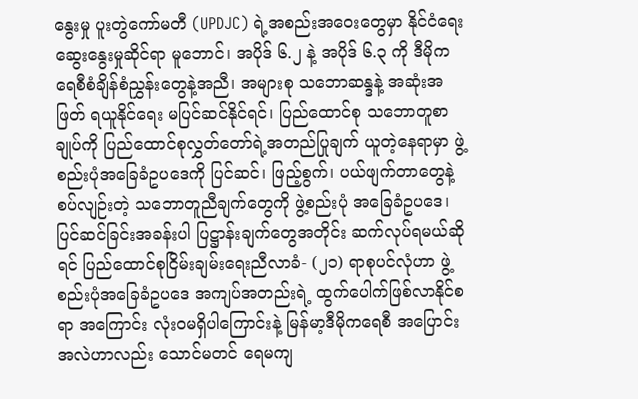နွေးမှု ပူးတွဲကော်မတီ (UPDJC) ရဲ့အစည်းအဝေးတွေမှာ နိုင်ငံရေးဆွေးနွေးမှုဆိုင်ရာ မူဘောင်၊ အပိုဒ် ၆.၂ နဲ့ အပိုဒ် ၆.၃ ကို ဒီမိုကရေစီစံချိန်စံညွှန်းတွေနဲ့အညီ၊ အများစု သဘောဆန္ဒနဲ့ အဆုံးအဖြတ် ရယူနိုင်ရေး မပြင်ဆင်နိုင်ရင်၊ ပြည်ထောင်စု သဘောတူစာချုပ်ကို ပြည်ထောင်စုလွှတ်တော်ရဲ့အတည်ပြုချက် ယူတဲ့နေရာမှာ ဖွဲ့စည်းပုံအခြေခံဥပဒေကို ပြင်ဆင်၊ ဖြည့်စွက်၊ ပယ်ဖျက်တာတွေနဲ့ စပ်လျဉ်းတဲ့ သဘောတူညီချက်တွေကို ဖွဲ့စည်းပုံ အခြေခံဥပဒေ၊ ပြင်ဆင်ခြင်းအခန်းပါ ပြဋ္ဌာန်းချက်တွေအတိုင်း ဆက်လုပ်ရမယ်ဆိုရင် ပြည်ထောင်စုငြိမ်းချမ်းရေးညီလာခံ- (၂၁) ရာစုပင်လုံဟာ ဖွဲ့စည်းပုံအခြေခံဥပဒေ အကျပ်အတည်းရဲ့ ထွက်ပေါက်ဖြစ်လာနိုင်စရာ အကြောင်း လုံးဝမရှိပါကြောင်းနဲ့ မြန်မာ့ဒီမိုကရေစီ အပြောင်းအလဲဟာလည်း သောင်မတင် ရေမကျ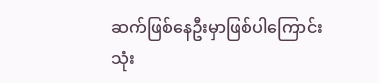ဆက်ဖြစ်နေဦးမှာဖြစ်ပါကြောင်း သုံး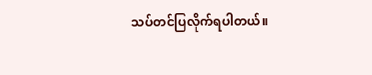သပ်တင်ပြလိုက်ရပါတယ်။